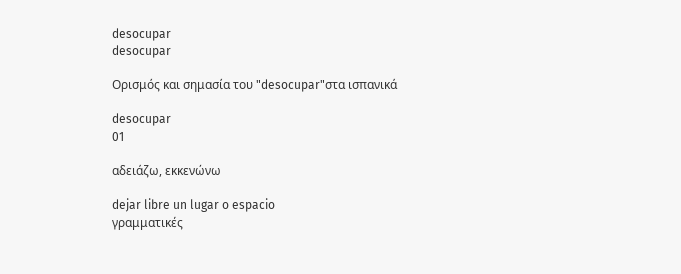desocupar
desocupar

Ορισμός και σημασία του "desocupar"στα ισπανικά

desocupar
01

αδειάζω, εκκενώνω

dejar libre un lugar o espacio
γραμματικές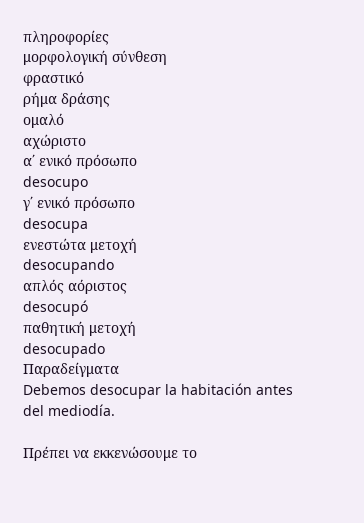πληροφορίες
μορφολογική σύνθεση
φραστικό
ρήμα δράσης
ομαλό
αχώριστο
α΄ ενικό πρόσωπο
desocupo
γ΄ ενικό πρόσωπο
desocupa
ενεστώτα μετοχή
desocupando
απλός αόριστος
desocupó
παθητική μετοχή
desocupado
Παραδείγματα
Debemos desocupar la habitación antes del mediodía.

Πρέπει να εκκενώσουμε το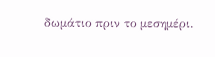δωμάτιο πριν το μεσημέρι.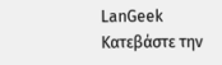LanGeek
Κατεβάστε την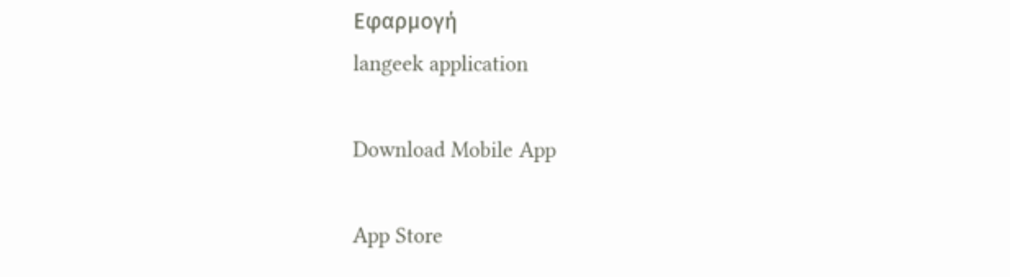Εφαρμογή
langeek application

Download Mobile App

App Store